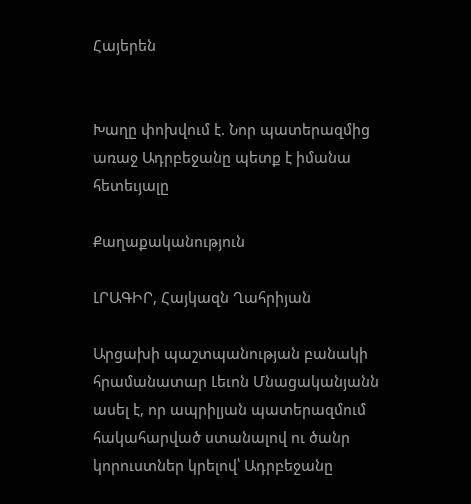Հայերեն


Խաղը փոխվում է. Նոր պատերազմից առաջ Ադրբեջանը պետք է իմանա հետեւյալը

Քաղաքականություն

ԼՐԱԳԻՐ, Հայկազն Ղահրիյան

Արցախի պաշտպանության բանակի հրամանատար Լեւոն Մնացականյանն ասել է, որ ապրիլյան պատերազմում հակահարված ստանալով ու ծանր կորուստներ կրելով՝ Ադրբեջանը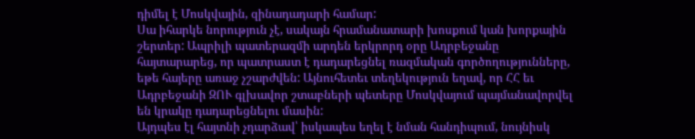դիմել է Մոսկվային, զինադադարի համար:
Սա իհարկե նորություն չէ, սակայն հրամանատարի խոսքում կան խորքային շերտեր: Ապրիլի պատերազմի արդեն երկրորդ օրը Ադրբեջանը հայտարարեց, որ պատրաստ է դադարեցնել ռազմական գործողությունները, եթե հայերը առաջ չշարժվեն: Այնուհետեւ տեղեկություն եղավ, որ ՀՀ եւ Ադրբեջանի ԶՈՒ գլխավոր շտաբների պետերը Մոսկվայում պայմանավորվել են կրակը դադարեցնելու մասին:
Այդպես էլ հայտնի չդարձավ՝ իսկապես եղել է նման հանդիպում, նույնիսկ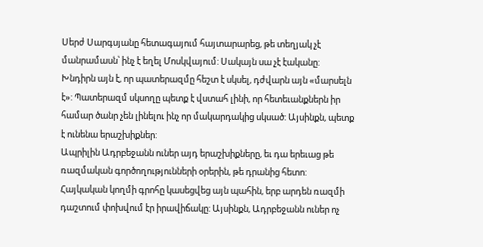Սերժ Սարգսյանը հետագայում հայտարարեց, թե տեղյակ չէ մանրամասն՝ ինչ է եղել Մոսկվայում: Սակայն սա չէ էականը:
Խնդիրն այն է, որ պատերազմը հեշտ է սկսել, դժվարն այն «մարսելն է»: Պատերազմ սկսողը պետք է վստահ լինի, որ հետեւանքներն իր համար ծանր չեն լինելու ինչ որ մակարդակից սկսած: Այսինքն, պետք է ունենա երաշխիքներ:
Ապրիլին Ադրբեջանն ուներ այդ երաշխիքները, եւ դա երեւաց թե ռազմական գործողությունների օրերին, թե դրանից հետո: Հայկական կողմի գրոհը կասեցվեց այն պահին, երբ արդեն ռազմի դաշտում փոխվում էր իրավիճակը: Այսինքն, Ադրբեջանն ուներ ոչ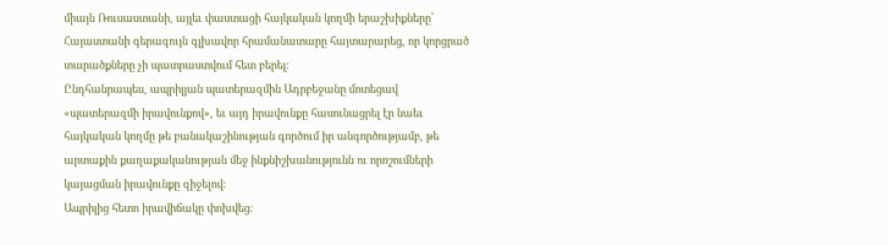միայն Ռուսաստանի, այլեւ փաստացի հայկական կողմի երաշխիքները՝ Հայաստանի գերագույն գլխավոր հրամանատարը հայտարարեց, որ կորցրած տարածքները չի պատրաստվում հետ բերել:
Ընդհանրապես, ապրիլյան պատերազմին Ադրբեջանը մոտեցավ «պատերազմի իրավունքով», եւ այդ իրավունքը հասունացրել էր նաեւ հայկական կողմը թե բանակաշինության գործում իր անգործությամբ, թե արտաքին քաղաքականության մեջ ինքնիշխանությունն ու որոշումների կայացման իրավունքը զիջելով:
Ապրիլից հետո իրավիճակը փոխվեց: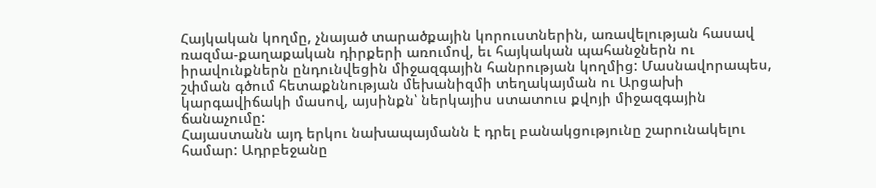Հայկական կողմը, չնայած տարածքային կորուստներին, առավելության հասավ ռազմա-քաղաքական դիրքերի առումով, եւ հայկական պահանջներն ու իրավունքներն ընդունվեցին միջազգային հանրության կողմից: Մասնավորապես, շփման գծում հետաքննության մեխանիզմի տեղակայման ու Արցախի կարգավիճակի մասով, այսինքն՝ ներկայիս ստատուս քվոյի միջազգային ճանաչումը:
Հայաստանն այդ երկու նախապայմանն է դրել բանակցությունը շարունակելու համար: Ադրբեջանը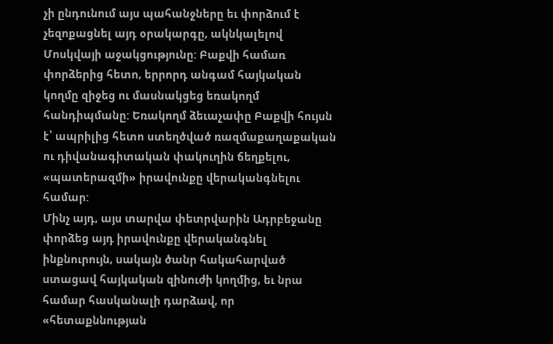չի ընդունում այս պահանջները եւ փորձում է չեզոքացնել այդ օրակարգը, ակնկալելով Մոսկվայի աջակցությունը: Բաքվի համառ փորձերից հետո, երրորդ անգամ հայկական կողմը զիջեց ու մասնակցեց եռակողմ հանդիպմանը: Եռակողմ ձեւաչափը Բաքվի հույսն է՝ ապրիլից հետո ստեղծված ռազմաքաղաքական ու դիվանագիտական փակուղին ճեղքելու, «պատերազմի» իրավունքը վերականգնելու համար:
Մինչ այդ, այս տարվա փետրվարին Ադրբեջանը փորձեց այդ իրավունքը վերականգնել ինքնուրույն, սակայն ծանր հակահարված ստացավ հայկական զինուժի կողմից, եւ նրա համար հասկանալի դարձավ, որ «հետաքննության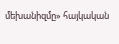մեխանիզմը» հայկական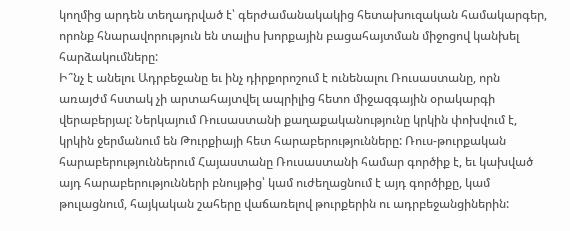կողմից արդեն տեղադրված է՝ գերժամանակակից հետախուզական համակարգեր, որոնք հնարավորություն են տալիս խորքային բացահայտման միջոցով կանխել հարձակումները:
Ի՞նչ է անելու Ադրբեջանը եւ ինչ դիրքորոշում է ունենալու Ռուսաստանը, որն առայժմ հստակ չի արտահայտվել ապրիլից հետո միջազգային օրակարգի վերաբերյալ: Ներկայում Ռուսաստանի քաղաքականությունը կրկին փոխվում է, կրկին ջերմանում են Թուրքիայի հետ հարաբերությունները: Ռուս-թուրքական հարաբերություններում Հայաստանը Ռուսաստանի համար գործիք է, եւ կախված այդ հարաբերությունների բնույթից՝ կամ ուժեղացնում է այդ գործիքը, կամ թուլացնում, հայկական շահերը վաճառելով թուրքերին ու ադրբեջանցիներին: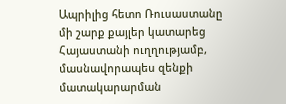Ապրիլից հետո Ռուսաստանը մի շարք քայլեր կատարեց Հայաստանի ուղղությամբ, մասնավորապես զենքի մատակարարման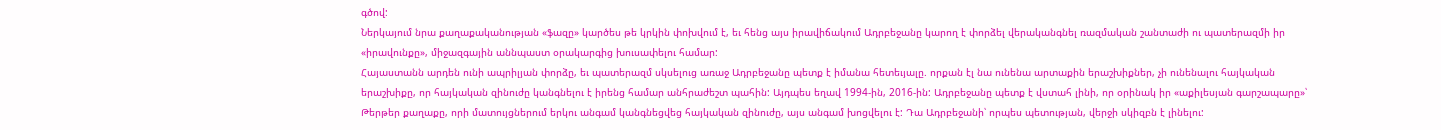գծով:
Ներկայում նրա քաղաքականության «ֆազը» կարծես թե կրկին փոխվում է, եւ հենց այս իրավիճակում Ադրբեջանը կարող է փորձել վերականգնել ռազմական շանտաժի ու պատերազմի իր «իրավունքը», միջազգային աննպաստ օրակարգից խուսափելու համար:
Հայաստանն արդեն ունի ապրիլյան փորձը, եւ պատերազմ սկսելուց առաջ Ադրբեջանը պետք է իմանա հետեւյալը. որքան էլ նա ունենա արտաքին երաշխիքներ, չի ունենալու հայկական երաշխիքը, որ հայկական զինուժը կանգնելու է իրենց համար անհրաժեշտ պահին: Այդպես եղավ 1994-ին, 2016-ին: Ադրբեջանը պետք է վստահ լինի, որ օրինակ իր «աքիլեսյան գարշապարը»՝ Թերթեր քաղաքը, որի մատույցներում երկու անգամ կանգնեցվեց հայկական զինուժը, այս անգամ խոցվելու է: Դա Ադրբեջանի՝ որպես պետության, վերջի սկիզբն է լինելու: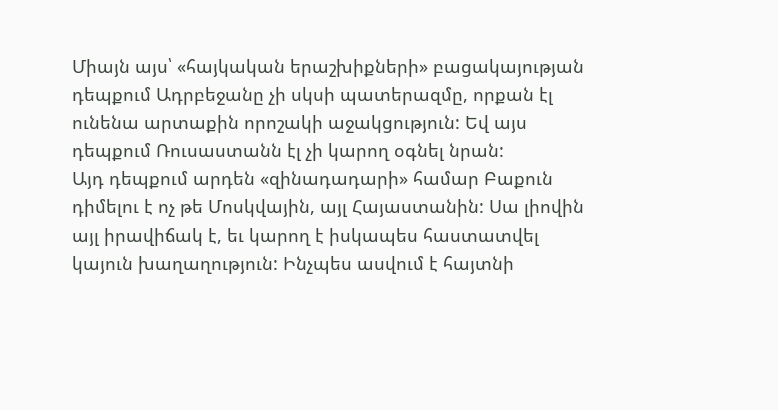Միայն այս՝ «հայկական երաշխիքների» բացակայության դեպքում Ադրբեջանը չի սկսի պատերազմը, որքան էլ ունենա արտաքին որոշակի աջակցություն: Եվ այս դեպքում Ռուսաստանն էլ չի կարող օգնել նրան:
Այդ դեպքում արդեն «զինադադարի» համար Բաքուն դիմելու է ոչ թե Մոսկվային, այլ Հայաստանին: Սա լիովին այլ իրավիճակ է, եւ կարող է իսկապես հաստատվել կայուն խաղաղություն: Ինչպես ասվում է հայտնի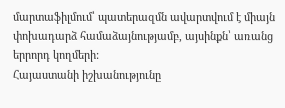մարտաֆիլմում՝ պատերազմն ավարտվում է միայն փոխադարձ համաձայնությամբ, այսինքն՝ առանց երրորդ կողմերի:
Հայաստանի իշխանությունը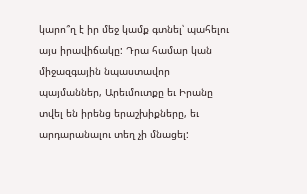կարո՞ղ է իր մեջ կամք գտնել՝ պահելու այս իրավիճակը: Դրա համար կան միջազգային նպաստավոր պայմաններ, Արեւմուտքը եւ Իրանը տվել են իրենց երաշխիքները, եւ արդարանալու տեղ չի մնացել: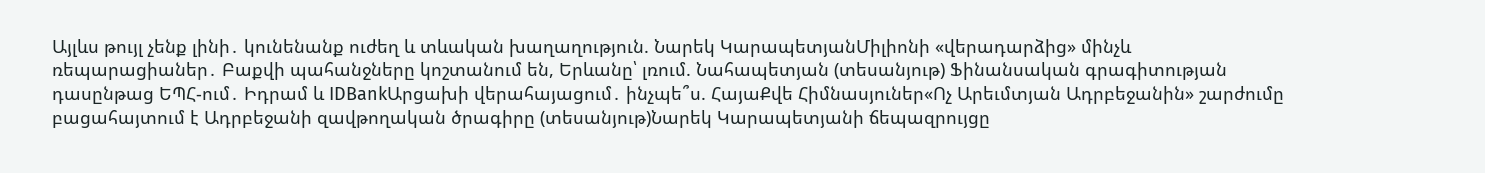Այլևս թույլ չենք լինի․ կունենանք ուժեղ և տևական խաղաղություն. Նարեկ ԿարապետյանՄիլիոնի «վերադարձից» մինչև ռեպարացիաներ․ Բաքվի պահանջները կոշտանում են, Երևանը՝ լռում. Նահապետյան (տեսանյութ) Ֆինանսական գրագիտության դասընթաց ԵՊՀ-ում․ Իդրամ և IDBankԱրցախի վերահայացում․ ինչպե՞ս. ՀայաՔվե Հիմնասյուներ«Ոչ Արեւմտյան Ադրբեջանին» շարժումը բացահայտում է Ադրբեջանի զավթողական ծրագիրը (տեսանյութ)Նարեկ Կարապետյանի ճեպազրույցը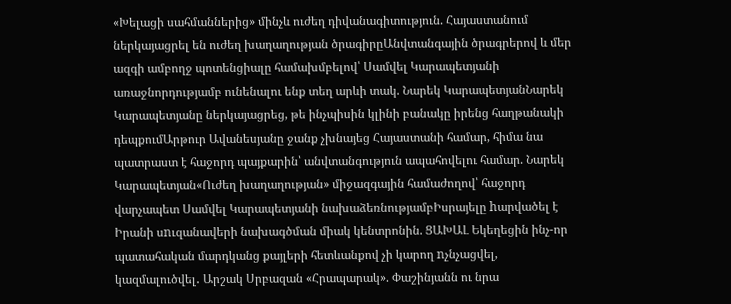«Խելացի սահմաններից» մինչև ուժեղ դիվանագիտություն. Հայաստանում ներկայացրել են ուժեղ խաղաղության ծրագիրըԱնվտանգային ծրագրերով և մեր ազգի ամբողջ պոտենցիալը համախմբելով՝ Սամվել Կարապետյանի առաջնորդությամբ ունենալու ենք տեղ արևի տակ. Նարեկ ԿարապետյանՆարեկ Կարապետյանը ներկայացրեց, թե ինչպիսին կլինի բանակը իրենց հաղթանակի դեպքումԱրթուր Ավանեսյանը ջանք չխնայեց Հայաստանի համար, հիմա նա պատրաստ է հաջորդ պայքարին՝ անվտանգություն ապահովելու համար. Նարեկ Կարապետյան«Ուժեղ խաղաղության» միջազգային համաժողով՝ հաջորդ վարչապետ Սամվել Կարապետյանի նախաձեռնությամբԻսրայելը hարվածել է Իրանի սnւզանավերի նախագծման միակ կենտրոնին. ՑԱԽԱԼ Եկեղեցին ինչ-որ պատահական մարդկանց քայլերի հետևանքով չի կարող nչնչացվել, կազմալուծվել․ Արշակ Սրբազան «Հրապարակ». Փաշինյանն ու նրա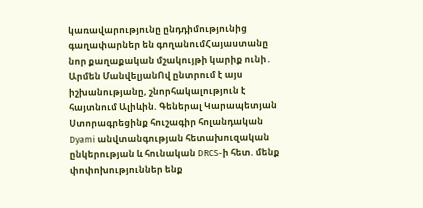կառավարությունը ընդդիմությունից գաղափարներ են գողանումՀայաստանը նոր քաղաքական մշակույթի կարիք ունի․ Արմեն ՄանվելյանՈվ ընտրում է այս իշխանությանը, շնորհակալություն է հայտնում Ալիևին. Գեներալ Կարապետյան Ստորագրեցինք հուշագիր հոլանդական Dyami անվտանգության հետախուզական ընկերության և հունական DRCS-ի հետ. մենք փոփոխություններ ենք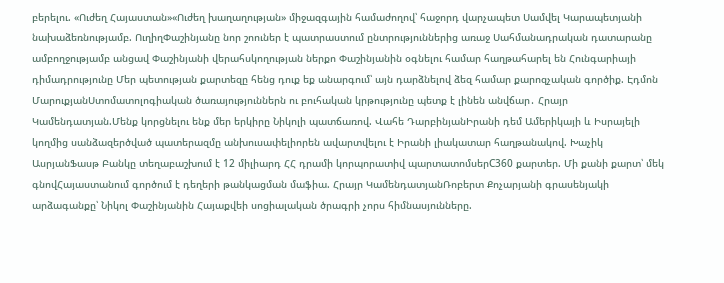բերելու. «Ուժեղ Հայաստան»«Ուժեղ խաղաղության» միջազգային համաժողով՝ հաջորդ վարչապետ Սամվել Կարապետյանի նախաձեռնությամբ. ՈւղիղՓաշինյանը նոր շոուներ է պատրաստում ընտրություններից առաջ Սահմանադրական դատարանը ամբողջությամբ անցավ Փաշինյանի վերահսկողության ներքո Փաշինյանին օգնելու համար հաղթահարել են Հունգարիայի դիմադրությունը Մեր պետության քարտեզը հենց դուք եք անարգում՝ այն դարձնելով ձեզ համար քարոզչական գործիք. Էդմոն ՄարուքյանՍտոմատոլոգիական ծառայություններն ու բուհական կրթությունը պետք է լինեն անվճար․ Հրայր Կամենդատյան.Մենք կորցնելու ենք մեր երկիրը Նիկոլի պատճառով. Վահե ԴարբինյանԻրանի դեմ Ամերիկայի և Իսրայելի կողմից սանձազերծված պատերազմը անխուսափելիորեն ավարտվելու է Իրանի լիակատար հաղթանակով. Խաչիկ ԱսրյանՖասթ Բանկը տեղաբաշխում է 12 միլիարդ ՀՀ դրամի կորպորատիվ պարտատոմսերC360 քարտեր. Մի քանի քարտ՝ մեկ գնովՀայաստանում գործում է դեղերի թանկացման մաֆիա. Հրայր ԿամենդատյանՌոբերտ Քոչարյանի գրասենյակի արձագանքը՝ Նիկոլ Փաշինյանին Հայաքվեի սոցիալական ծրագրի չորս հիմնասյունները.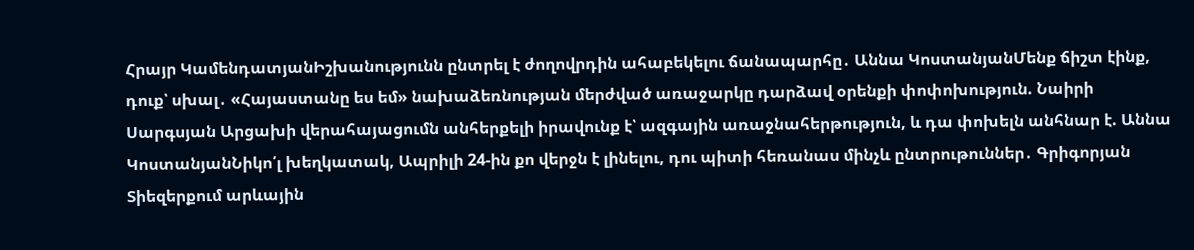Հրայր ԿամենդատյանԻշխանությունն ընտրել է ժողովրդին ահաբեկելու ճանապարհը․ Աննա ԿոստանյանՄենք ճիշտ էինք, դուք՝ սխալ․ «Հայաստանը ես եմ» նախաձեռնության մերժված առաջարկը դարձավ օրենքի փոփոխություն. Նաիրի Սարգսյան Արցախի վերահայացումն անհերքելի իրավունք է՝ ազգային առաջնահերթություն, և դա փոխելն անհնար է. Աննա ԿոստանյանՆիկո՛լ խեղկատակ, Ապրիլի 24-ին քո վերջն է լինելու, դու պիտի հեռանաս մինչև ընտրութուններ․ Գրիգորյան Տիեզերքում արևային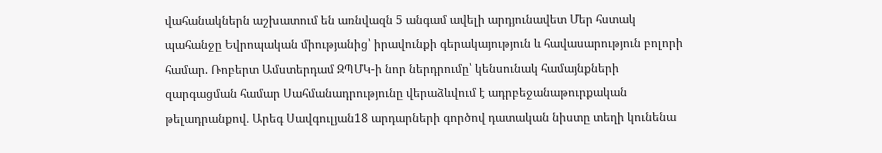վահանակներն աշխատում են առնվազն 5 անգամ ավելի արդյունավետ Մեր հստակ պահանջը Եվրոպական միությանից՝ իրավունքի գերակայություն և հավասարություն բոլորի համար. Ռոբերտ Ամստերդամ ԶՊՄԿ-ի նոր ներդրումը՝ կենսունակ համայնքների զարգացման համար Սահմանադրությունը վերաձևվում է ադրբեջանաթուրքական թելադրանքով․ Արեգ Սավգուլյան18 արդարների գործով դատական նիստը տեղի կունենա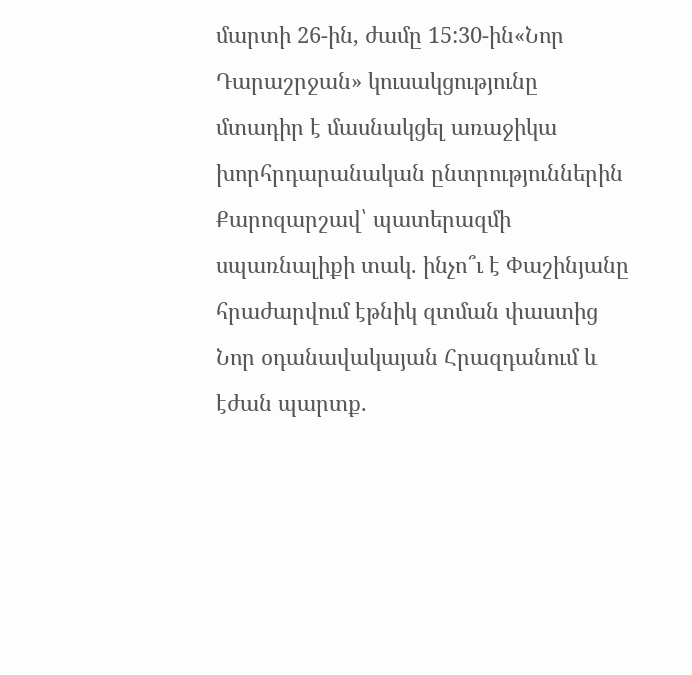մարտի 26-ին, ժամը 15:30-ին«Նոր Դարաշրջան» կուսակցությունը մտադիր է մասնակցել առաջիկա խորհրդարանական ընտրություններին Քարոզարշավ՝ պատերազմի սպառնալիքի տակ. ինչո՞ւ է Փաշինյանը հրաժարվում էթնիկ զտման փաստից Նոր օդանավակայան Հրազդանում և էժան պարտք.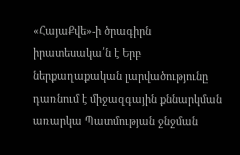«ՀայաՔվե»-ի ծրագիրն իրատեսակա՛ն է Երբ ներքաղաքական լարվածությունը դառնում է միջազգային քննարկման առարկա Պատմության ջնջման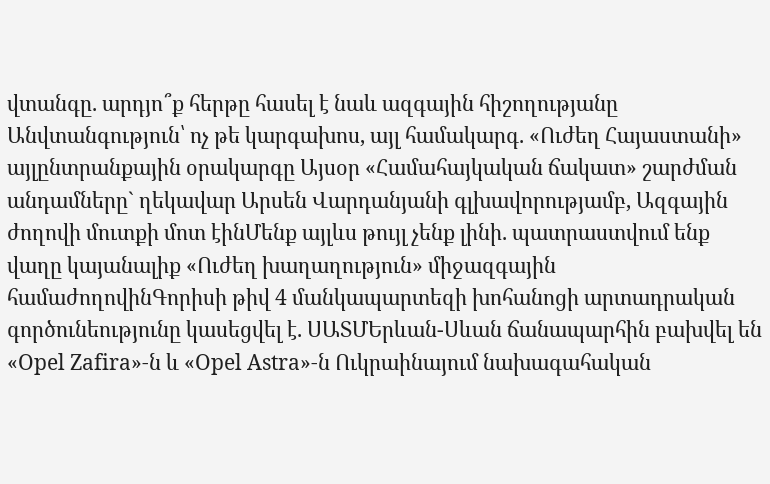վտանգը. արդյո՞ք հերթը հասել է նաև ազգային հիշողությանը Անվտանգություն՝ ոչ թե կարգախոս, այլ համակարգ. «Ուժեղ Հայաստանի» այլընտրանքային օրակարգը Այսօր «Համահայկական ճակատ» շարժման անդամները` ղեկավար Արսեն Վարդանյանի գլխավորությամբ, Ազգային ժողովի մուտքի մոտ էինՄենք այլևս թույլ չենք լինի. պատրաստվում ենք վաղը կայանալիք «Ուժեղ խաղաղություն» միջազգային համաժողովինԳորիսի թիվ 4 մանկապարտեզի խոհանոցի արտադրական գործունեությունը կասեցվել է. ՍԱՏՄԵրևան-Սևան ճանապարհին բախվել են «Opel Zafira»-ն և «Opel Astra»-ն Ուկրաինայում նախագահական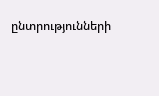ընտրությունների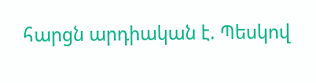հարցն արդիական է. Պեսկով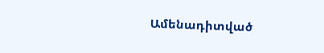Ամենադիտված